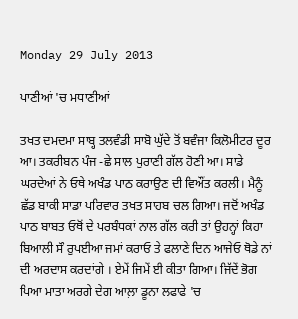Monday 29 July 2013

ਪਾਣੀਆਂ 'ਚ ਮਧਾਣੀਆਂ

ਤਖਤ ਦਮਦਮਾ ਸਾਬ੍ਹ ਤਲਵੰਡੀ ਸਾਬੋ ਘੁੱਦੇ ਤੋਂ ਬਵੰਜਾ ਕਿਲੋਮੀਟਰ ਦੂਰ ਆ। ਤਕਰੀਬਨ ਪੰਜ -ਛੇ ਸਾਲ ਪੁਰਾਣੀ ਗੱਲ ਹੋਣੀ ਆ। ਸਾਡੇ ਘਰਦੇਆਂ ਨੇ ਓਥੇ ਅਖੰਡ ਪਾਠ ਕਰਾਉਣ ਦੀ ਵਿਔਂਤ ਕਰਲੀ। ਮੈਨੂੰ ਛੱਡ ਬਾਕੀ ਸਾਡਾ ਪਰਿਵਾਰ ਤਖਤ ਸਾਹਬ ਚਲ ਗਿਆ। ਜਦੋਂ ਅਖੰਡ ਪਾਠ ਬਾਬਤ ਓਥੋਂ ਦੇ ਪਰਬੰਧਕਾਂ ਨਾਲ ਗੱਲ ਕਰੀ ਤਾਂ ਉਹਨ੍ਹਾਂ ਕਿਹਾ ਬਿਆਲੀ ਸੌ ਰੁਪਈਆ ਜਮਾਂ ਕਰਾਓ ਤੇ ਫਲਾਣੇ ਦਿਨ ਆਜੇਓ ਥੋਡੇ ਨਾਂ ਦੀ ਅਰਦਾਸ ਕਰਦਾਂਗੇ । ਏਮੇਂ ਜਿਮੇਂ ਈ ਕੀਤਾ ਗਿਆ। ਜਿੱਦੇਂ ਭੋਗ ਪਿਆ ਮਾਤਾ ਅਰਗੇ ਦੇਗ ਆਲ਼ਾ ਡੂਨਾ ਲਫਾਫੇ 'ਚ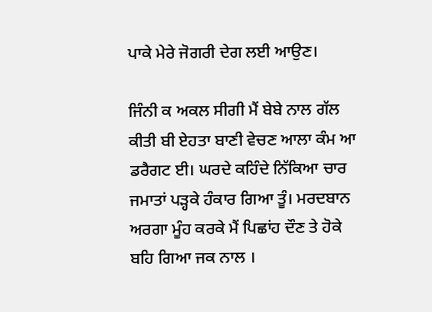ਪਾਕੇ ਮੇਰੇ ਜੋਗਰੀ ਦੇਗ ਲਈ ਆਉਣ।

ਜਿੰਨੀ ਕ ਅਕਲ ਸੀਗੀ ਮੈਂ ਬੇਬੇ ਨਾਲ ਗੱਲ ਕੀਤੀ ਬੀ ਏਹਤਾ ਬਾਣੀ ਵੇਚਣ ਆਲਾ ਕੰਮ ਆ ਡਰੈਗਟ ਈ। ਘਰਦੇ ਕਹਿੰਦੇ ਨਿੱਕਿਆ ਚਾਰ ਜਮਾਤਾਂ ਪੜ੍ਹਕੇ ਹੰਕਾਰ ਗਿਆ ਤੂੰ। ਮਰਦਬਾਨ ਅਰਗਾ ਮੂੰਹ ਕਰਕੇ ਮੈਂ ਪਿਛਾਂਹ ਦੌਣ ਤੇ ਹੋਕੇ ਬਹਿ ਗਿਆ ਜਕ ਨਾਲ ।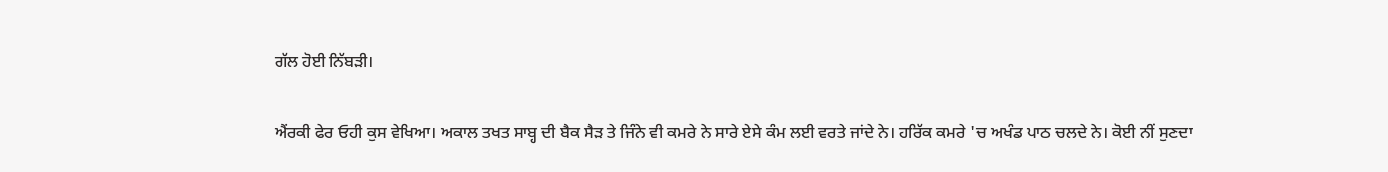ਗੱਲ ਹੋਈ ਨਿੱਬੜੀ।

ਐਂਰਕੀ ਫੇਰ ਓਹੀ ਕੁਸ ਵੇਖਿਆ। ਅਕਾਲ ਤਖਤ ਸਾਬ੍ਹ ਦੀ ਬੈਕ ਸੈੜ ਤੇ ਜਿੰਨੇ ਵੀ ਕਮਰੇ ਨੇ ਸਾਰੇ ਏਸੇ ਕੰਮ ਲਈ ਵਰਤੇ ਜਾਂਦੇ ਨੇ। ਹਰਿੱਕ ਕਮਰੇ 'ਚ ਅਖੰਡ ਪਾਠ ਚਲਦੇ ਨੇ। ਕੋਈ ਨੀਂ ਸੁਣਦਾ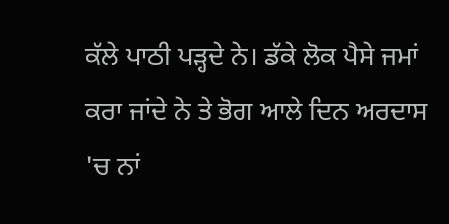ਕੱਲੇ ਪਾਠੀ ਪੜ੍ਹਦੇ ਨੇ। ਡੱਕੇ ਲੋਕ ਪੈਸੇ ਜਮਾਂ ਕਰਾ ਜਾਂਦੇ ਨੇ ਤੇ ਭੋਗ ਆਲੇ ਦਿਨ ਅਰਦਾਸ 'ਚ ਨਾਂ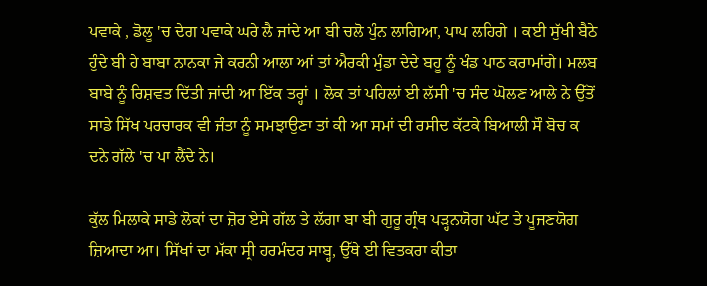ਪਵਾਕੇ , ਡੋਲੂ 'ਚ ਦੇਗ ਪਵਾਕੇ ਘਰੇ ਲੈ ਜਾਂਦੇ ਆ ਬੀ ਚਲੋ ਪੁੰਨ ਲਾਗਿਆ, ਪਾਪ ਲਹਿਗੇ । ਕਈ ਸੁੱਖੀ ਬੈਠੇ ਹੁੰਦੇ ਬੀ ਹੇ ਬਾਬਾ ਨਾਨਕਾ ਜੇ ਕਰਨੀ ਆਲਾ ਆਂ ਤਾਂ ਐਰਕੀ ਮੁੰਡਾ ਦੇਦੇ ਬਹੂ ਨੂੰ ਖੰਡ ਪਾਠ ਕਰਾਮਾਂਗੇ। ਮਲਬ ਬਾਬੇ ਨੂੰ ਰਿਸ਼ਵਤ ਦਿੱਤੀ ਜਾਂਦੀ ਆ ਇੱਕ ਤਰ੍ਹਾਂ । ਲੋਕ ਤਾਂ ਪਹਿਲਾਂ ਈ ਲੱਸੀ 'ਚ ਸੰਦ ਘੋਲਣ ਆਲੇ ਨੇ ਉੱਤੋਂ ਸਾਡੇ ਸਿੱਖ ਪਰਚਾਰਕ ਵੀ ਜੰਤਾ ਨੂੰ ਸਮਝਾਉਣਾ ਤਾਂ ਕੀ ਆ ਸਮਾਂ ਦੀ ਰਸੀਦ ਕੱਟਕੇ ਬਿਆਲੀ ਸੌ ਬੋਚ ਕ ਦਨੇ ਗੱਲੇ 'ਚ ਪਾ ਲੈਂਦੇ ਨੇ।

ਕੁੱਲ ਮਿਲਾਕੇ ਸਾਡੇ ਲੋਕਾਂ ਦਾ ਜ਼ੋਰ ਏਸੇ ਗੱਲ ਤੇ ਲੱਗਾ ਬਾ ਬੀ ਗੁਰੂ ਗ੍ਰੰਥ ਪੜ੍ਹਨਯੋਗ ਘੱਟ ਤੇ ਪੂਜਣਯੋਗ ਜ਼ਿਆਦਾ ਆ। ਸਿੱਖਾਂ ਦਾ ਮੱਕਾ ਸ੍ਰੀ ਹਰਮੰਦਰ ਸਾਬ੍ਹ, ਉੱਥੇ ਈ ਵਿਤਕਰਾ ਕੀਤਾ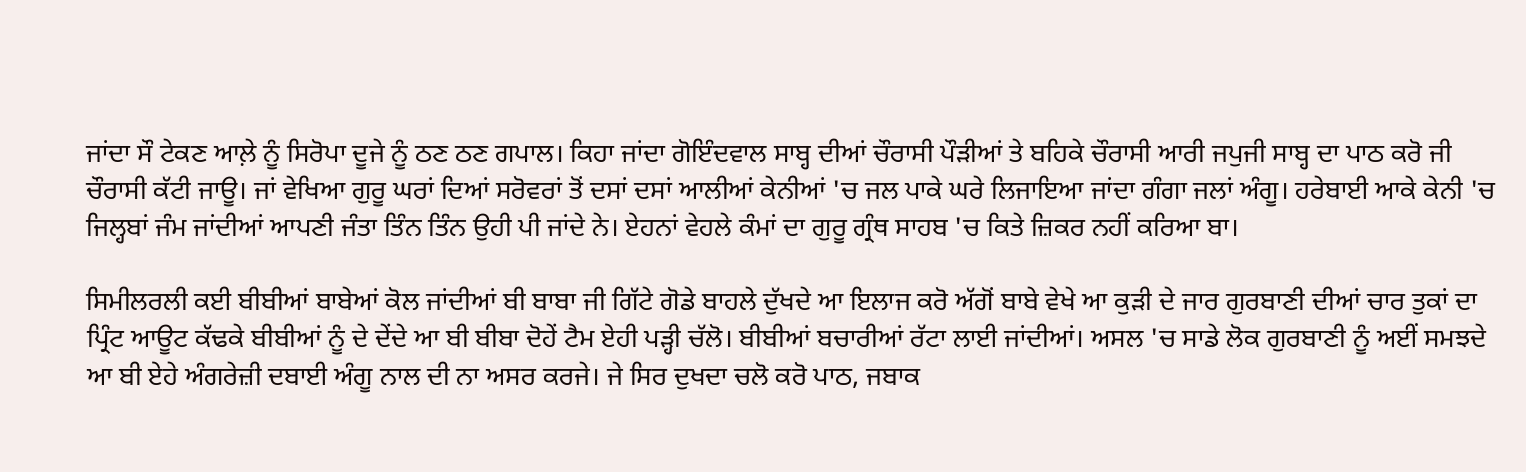ਜਾਂਦਾ ਸੌ ਟੇਕਣ ਆਲ਼ੇ ਨੂੰ ਸਿਰੋਪਾ ਦੂਜੇ ਨੂੰ ਠਣ ਠਣ ਗਪਾਲ। ਕਿਹਾ ਜਾਂਦਾ ਗੋਇੰਦਵਾਲ ਸਾਬ੍ਹ ਦੀਆਂ ਚੌਰਾਸੀ ਪੌੜੀਆਂ ਤੇ ਬਹਿਕੇ ਚੌਰਾਸੀ ਆਰੀ ਜਪੁਜੀ ਸਾਬ੍ਹ ਦਾ ਪਾਠ ਕਰੋ ਜੀ ਚੌਰਾਸੀ ਕੱਟੀ ਜਾਊ। ਜਾਂ ਵੇਖਿਆ ਗੁਰੂ ਘਰਾਂ ਦਿਆਂ ਸਰੋਵਰਾਂ ਤੋਂ ਦਸਾਂ ਦਸਾਂ ਆਲੀਆਂ ਕੇਨੀਆਂ 'ਚ ਜਲ ਪਾਕੇ ਘਰੇ ਲਿਜਾਇਆ ਜਾਂਦਾ ਗੰਗਾ ਜਲਾਂ ਅੰਗੂ। ਹਰੇਬਾਈ ਆਕੇ ਕੇਨੀ 'ਚ ਜਿਲ੍ਹਬਾਂ ਜੰਮ ਜਾਂਦੀਆਂ ਆਪਣੀ ਜੰਤਾ ਤਿੰਨ ਤਿੰਨ ਉਹੀ ਪੀ ਜਾਂਦੇ ਨੇ। ਏਹਨਾਂ ਵੇਹਲੇ ਕੰਮਾਂ ਦਾ ਗੁਰੂ ਗ੍ਰੰਥ ਸਾਹਬ 'ਚ ਕਿਤੇ ਜ਼ਿਕਰ ਨਹੀਂ ਕਰਿਆ ਬਾ।

ਸਿਮੀਲਰਲੀ ਕਈ ਬੀਬੀਆਂ ਬਾਬੇਆਂ ਕੋਲ ਜਾਂਦੀਆਂ ਬੀ ਬਾਬਾ ਜੀ ਗਿੱਟੇ ਗੋਡੇ ਬਾਹਲੇ ਦੁੱਖਦੇ ਆ ਇਲਾਜ ਕਰੋ ਅੱਗੋਂ ਬਾਬੇ ਵੇਖੇ ਆ ਕੁੜੀ ਦੇ ਜਾਰ ਗੁਰਬਾਣੀ ਦੀਆਂ ਚਾਰ ਤੁਕਾਂ ਦਾ ਪ੍ਰਿੰਟ ਆਊਟ ਕੱਢਕੇ ਬੀਬੀਆਂ ਨੂੰ ਦੇ ਦੇਂਦੇ ਆ ਬੀ ਬੀਬਾ ਦੋਹੇਂ ਟੈਮ ਏਹੀ ਪੜ੍ਹੀ ਚੱਲੋ। ਬੀਬੀਆਂ ਬਚਾਰੀਆਂ ਰੱਟਾ ਲਾਈ ਜਾਂਦੀਆਂ। ਅਸਲ 'ਚ ਸਾਡੇ ਲੋਕ ਗੁਰਬਾਣੀ ਨੂੰ ਅਈਂ ਸਮਝਦੇ ਆ ਬੀ ਏਹੇ ਅੰਗਰੇਜ਼ੀ ਦਬਾਈ ਅੰਗੂ ਨਾਲ ਦੀ ਨਾ ਅਸਰ ਕਰਜੇ। ਜੇ ਸਿਰ ਦੁਖਦਾ ਚਲੋ ਕਰੋ ਪਾਠ, ਜਬਾਕ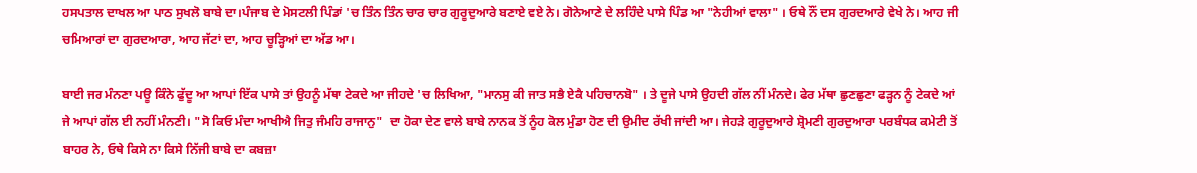ਹਸਪਤਾਲ ਦਾਖਲ ਆ ਪਾਠ ਸੁਖਲੋ ਬਾਬੇ ਦਾ।ਪੰਜਾਬ ਦੇ ਮੋਸਟਲੀ ਪਿੰਡਾਂ 'ਚ ਤਿੰਨ ਤਿੰਨ ਚਾਰ ਚਾਰ ਗੁਰੂਦੁਆਰੇ ਬਣਾਏ ਵਏ ਨੇ। ਗੋਨੇਆਣੇ ਦੇ ਲਹਿੰਦੇ ਪਾਸੇ ਪਿੰਡ ਆ "ਨੇਹੀਆਂ ਵਾਲਾ" । ਓਥੇ ਨੌਂ ਦਸ ਗੁਰਦਆਰੇ ਵੇਖੇ ਨੇ। ਆਹ ਜੀ ਚਮਿਆਰਾਂ ਦਾ ਗੁਰਦਆਰਾ, ਆਹ ਜੱਟਾਂ ਦਾ, ਆਹ ਚੂੜ੍ਹਿਆਂ ਦਾ ਅੱਡ ਆ।

ਬਾਈ ਜਰ ਮੰਨਣਾ ਪਊ ਕਿੰਨੇ ਫੁੱਦੂ ਆ ਆਪਾਂ ਇੱਕ ਪਾਸੇ ਤਾਂ ਉਹਨੂੰ ਮੱਥਾ ਟੇਕਦੇ ਆ ਜੀਹਦੇ 'ਚ ਲਿਖਿਆ, "ਮਾਨਸੁ ਕੀ ਜਾਤ ਸਭੈ ਏਕੈ ਪਹਿਚਾਨਬੋ" । ਤੇ ਦੂਜੇ ਪਾਸੇ ਉਹਦੀ ਗੱਲ ਨੀਂ ਮੰਨਦੇ। ਫੇਰ ਮੱਥਾ ਛੁਣਛੁਣਾ ਫੜ੍ਹਨ ਨੂੰ ਟੇਕਦੇ ਆਂ ਜੇ ਆਪਾਂ ਗੱਲ ਈ ਨਹੀਂ ਮੰਨਣੀ। "ਸੋ ਕਿਓ ਮੰਦਾ ਆਖੀਐ ਜਿਤੁ ਜੰਮਹਿ ਰਾਜਾਨੁ"  ਦਾ ਹੋਕਾ ਦੇਣ ਵਾਲੇ ਬਾਬੇ ਨਾਨਕ ਤੋਂ ਨੂੰਹ ਕੋਲ ਮੁੰਡਾ ਹੋਣ ਦੀ ਉਮੀਦ ਰੱਖੀ ਜਾਂਦੀ ਆ। ਜੇਹੜੇ ਗੁਰੂਦੁਆਰੇ ਸ਼੍ਰੋਮਣੀ ਗੁਰਦੁਆਰਾ ਪਰਬੰਧਕ ਕਮੇਟੀ ਤੋਂ ਬਾਹਰ ਨੇ, ਓਥੇ ਕਿਸੇ ਨਾ ਕਿਸੇ ਨਿੱਜੀ ਬਾਬੇ ਦਾ ਕਬਜ਼ਾ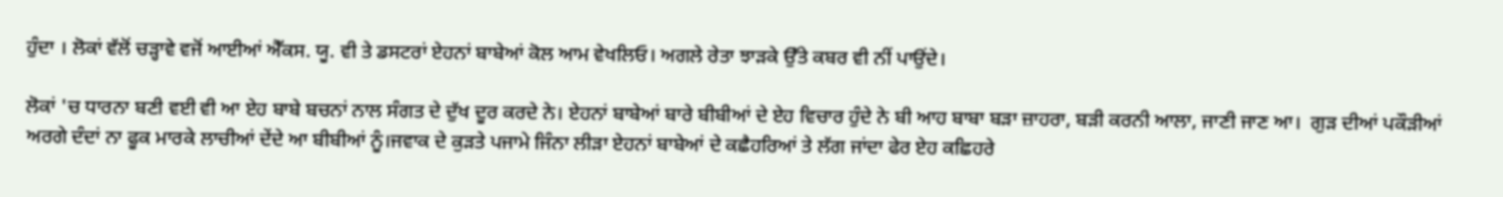ਹੁੰਦਾ । ਲੋਕਾਂ ਵੱਲੋਂ ਚੜ੍ਹਾਵੇ ਵਜੋਂ ਆਈਆਂ ਐੱਕਸ. ਯੂ. ਵੀ ਤੇ ਡਸਟਰਾਂ ਏਹਨਾਂ ਬਾਬੇਆਂ ਕੋਲ ਆਮ ਵੇਖਲਿਓ। ਅਗਲੇ ਰੇਤਾ ਝਾੜਕੇ ਉੱਤੇ ਕਬਰ ਵੀ ਨੀਂ ਪਾਉਂਦੇ।

ਲੋਕਾਂ 'ਚ ਧਾਰਨਾ ਬਣੀ ਵਈ ਵੀ ਆ ਏਹ ਬਾਬੇ ਬਚਨਾਂ ਨਾਲ ਸੰਗਤ ਦੇ ਦੁੱਖ ਦੂਰ ਕਰਦੇ ਨੇ। ਏਹਨਾਂ ਬਾਬੇਆਂ ਬਾਰੇ ਬੀਬੀਆਂ ਦੇ ਏਹ ਵਿਚਾਰ ਹੁੰਦੇ ਨੇ ਬੀ ਆਹ ਬਾਬਾ ਬੜਾ ਜ਼ਾਹਰਾ, ਬੜੀ ਕਰਨੀ ਆਲਾ, ਜਾਣੀ ਜਾਣ ਆ।  ਗੁੜ ਦੀਆਂ ਪਕੌੜੀਆਂ ਅਰਗੇ ਦੰਦਾਂ ਨਾ ਫੂਕ ਮਾਰਕੇ ਲਾਚੀਆਂ ਦੇਂਦੇ ਆ ਬੀਬੀਆਂ ਨੂੰ।ਜਵਾਕ ਦੇ ਕੁੜਤੇ ਪਜਾਮੇ ਜਿੰਨਾ ਲੀੜਾ ਏਹਨਾਂ ਬਾਬੇਆਂ ਦੇ ਕਛੈਹਰਿਆਂ ਤੇ ਲੱਗ ਜਾਂਦਾ ਫੇਰ ਏਹ ਕਛਿਹਰੇ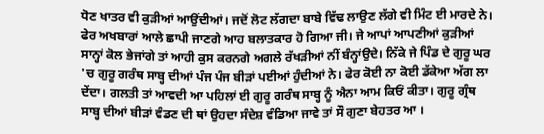ਧੋਣ ਖਾਤਰ ਵੀ ਕੁੜੀਆਂ ਆਉਂਦੀਆਂ। ਜਦੋਂ ਲੋਟ ਲੱਗਦਾ ਬਾਬੇ ਵਿੱਢ ਲਾਉਣ ਲੱਗੇ ਵੀ ਮਿੰਟ ਈ ਮਾਰਦੇ ਨੇ। ਫੇਰ ਅਖਬਾਰਾਂ ਆਲੇ ਛਾਪੀ ਜਾਣਗੇ ਆਹ ਬਲਾਤਕਾਰ ਹੋ ਗਿਆ ਜੀ। ਜੇ ਆਪਾਂ ਆਪਣੀਆਂ ਕੁੜੀਆਂ ਸਾਨ੍ਹਾਂ ਕੋਲ ਭੇਜਾਂਗੇ ਤਾਂ ਆਹੀ ਕੁਸ ਕਰਨਗੇ ਅਗਲੇ ਰੱਖੜੀਆਂ ਨੀਂ ਬੰਨ੍ਹਾਂਉਦੇ। ਨਿੱਕੇ ਜੇ ਪਿੰਡ ਦੇ ਗੁਰੂ ਘਰ 'ਚ ਗੁਰੂ ਗਰੰਥ ਸਾਬ੍ਹ ਦੀਆਂ ਪੰਜ ਪੰਜ ਬੀੜਾਂ ਪਈਆਂ ਹੁੰਦੀਆਂ ਨੇ। ਫੇਰ ਕੋਈ ਨਾ ਕੋਈ ਡੱਕੇਆ ਅੱਗ ਲਾ ਦੇਂਦਾ। ਗਲਤੀ ਤਾਂ ਆਵਦੀ ਆ ਪਹਿਲਾਂ ਈ ਗੁਰੂ ਗਰੰਥ ਸਾਬ੍ਹ ਨੂੰ ਐਨਾ ਆਮ ਕਿਓਂ ਕੀਤਾ। ਗੁਰੂ ਗ੍ਰੰਥ ਸਾਬ੍ਹ ਦੀਆਂ ਬੀੜਾਂ ਵੰਡਣ ਦੀ ਥਾਂ ਉਹਦਾ ਸੰਦੇਸ਼ ਵੰਡਿਆ ਜਾਵੇ ਤਾਂ ਸੌ ਗੁਣਾ ਬੇਹਤਰ ਆ ।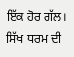ਇੱਕ ਹੋਰ ਗੱਲ। ਸਿੱਖ ਧਰਮ ਦੀ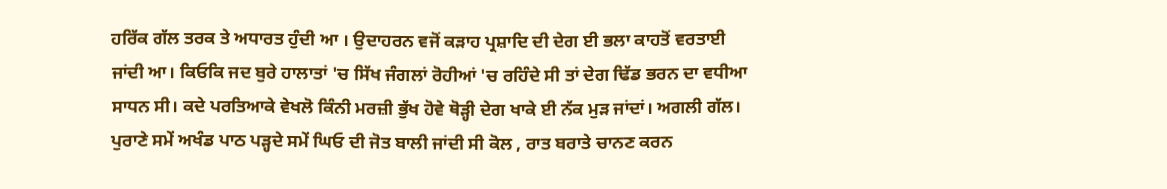ਹਰਿੱਕ ਗੱਲ ਤਰਕ ਤੇ ਅਧਾਰਤ ਹੁੰਦੀ ਆ । ਉਦਾਹਰਨ ਵਜੋਂ ਕੜਾਹ ਪ੍ਰਸ਼ਾਦਿ ਦੀ ਦੇਗ ਈ ਭਲਾ ਕਾਹਤੋਂ ਵਰਤਾਈ ਜਾਂਦੀ ਆ। ਕਿਓਕਿ ਜਦ ਬੁਰੇ ਹਾਲਾਤਾਂ 'ਚ ਸਿੱਖ ਜੰਗਲਾਂ ਰੋਹੀਆਂ 'ਚ ਰਹਿੰਦੇ ਸੀ ਤਾਂ ਦੇਗ ਢਿੱਡ ਭਰਨ ਦਾ ਵਧੀਆ ਸਾਧਨ ਸੀ। ਕਦੇ ਪਰਤਿਆਕੇ ਵੇਖਲੋ ਕਿੰਨੀ ਮਰਜ਼ੀ ਭੁੱਖ ਹੋਵੇ ਥੋੜ੍ਹੀ ਦੇਗ ਖਾਕੇ ਈ ਨੱਕ ਮੁੜ ਜਾਂਦਾਂ। ਅਗਲੀ ਗੱਲ। ਪੁਰਾਣੇ ਸਮੇਂ ਅਖੰਡ ਪਾਠ ਪੜ੍ਹਦੇ ਸਮੇਂ ਘਿਓ ਦੀ ਜੋਤ ਬਾਲੀ ਜਾਂਦੀ ਸੀ ਕੋਲ , ਰਾਤ ਬਰਾਤੇ ਚਾਨਣ ਕਰਨ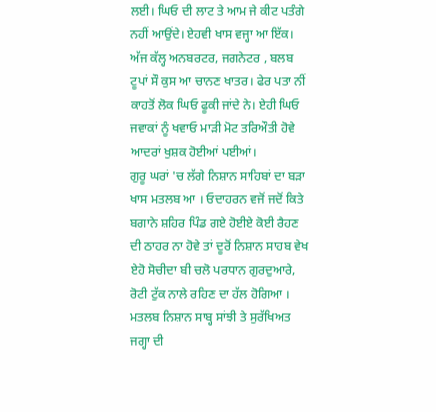ਲਈ। ਘਿਓ ਦੀ ਲਾਟ ਤੇ ਆਮ ਜੇ ਕੀਟ ਪਤੰਗੇ ਨਹੀਂ ਆਉਂਦੇ। ਏਹਵੀ ਖਾਸ ਵਜ੍ਹਾ ਆ ਇੱਕ। ਅੱਜ ਕੱਲ੍ਹ ਅਨਬਰਟਰ, ਜਗਨੇਟਰ , ਬਲਬ ਟੂਪਾਂ ਸੌ ਕੁਸ ਆ ਚਾਨਣ ਖਾਤਰ। ਫੇਰ ਪਤਾ ਨੀਂ ਕਾਹਤੋਂ ਲੋਕ ਘਿਓ ਫੂਕੀ ਜਾਂਦੇ ਨੇ। ਏਹੀ ਘਿਓ ਜਵਾਕਾਂ ਨੂੰ ਖਵਾਓ ਮਾੜੀ ਮੋਟ ਤਰਿਔਤੀ ਹੋਵੇ ਆਦਰਾਂ ਖੁਸ਼ਕ ਹੋਈਆਂ ਪਈਆਂ।
ਗੁਰੂ ਘਰਾਂ 'ਚ ਲੱਗੇ ਨਿਸ਼ਾਨ ਸਾਹਿਬਾਂ ਦਾ ਬੜਾ ਖਾਸ ਮਤਲਬ ਆ । ਓਦਾਹਰਨ ਵਜੋਂ ਜਦੋਂ ਕਿਤੇ ਬਗਾਨੇ ਸ਼ਹਿਰ ਪਿੰਡ ਗਏ ਹੋਈਏ ਕੋਈ ਰੈਹਣ ਦੀ ਠਾਹਰ ਨਾ ਹੋਵੇ ਤਾਂ ਦੂਰੋਂ ਨਿਸ਼ਾਨ ਸਾਹਬ ਵੇਖ ਏਹੋ ਸੋਚੀਦਾ ਬੀ ਚਲੋ ਪਰਧਾਨ ਗੁਰਦੁਆਰੇ, ਰੋਟੀ ਟੁੱਕ ਨਾਲੇ ਰਹਿਣ ਦਾ ਹੱਲ ਹੋਗਿਆ । ਮਤਲਬ ਨਿਸ਼ਾਨ ਸਾਬ੍ਹ ਸਾਂਝੀ ਤੇ ਸੁਰੱਖਿਅਤ ਜਗ੍ਹਾ ਦੀ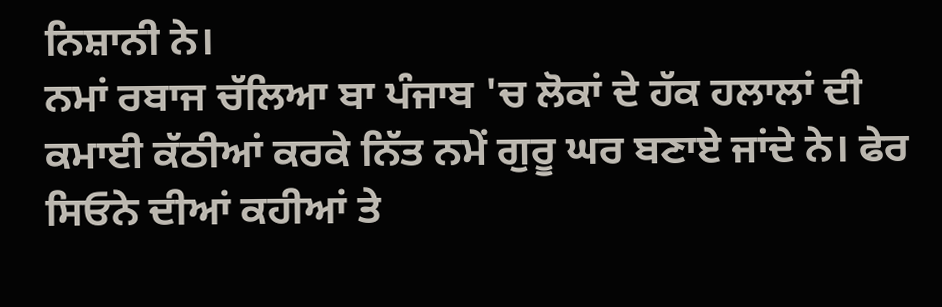ਨਿਸ਼ਾਨੀ ਨੇ।
ਨਮਾਂ ਰਬਾਜ ਚੱਲਿਆ ਬਾ ਪੰਜਾਬ 'ਚ ਲੋਕਾਂ ਦੇ ਹੱਕ ਹਲਾਲਾਂ ਦੀ ਕਮਾਈ ਕੱਠੀਆਂ ਕਰਕੇ ਨਿੱਤ ਨਮੇਂ ਗੁਰੂ ਘਰ ਬਣਾਏ ਜਾਂਦੇ ਨੇ। ਫੇਰ ਸਿਓਨੇ ਦੀਆਂ ਕਹੀਆਂ ਤੇ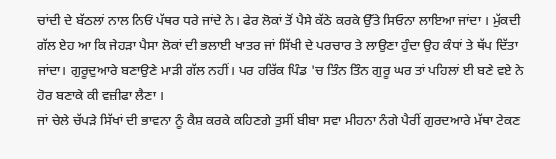ਚਾਂਦੀ ਦੇ ਬੱਠਲਾਂ ਨਾਲ ਨਿਓਂ ਪੱਥਰ ਧਰੇ ਜਾਂਦੇ ਨੇ। ਫੇਰ ਲੋਕਾਂ ਤੋਂ ਪੈਸੇ ਕੱਠੇ ਕਰਕੇ ਉੱਤੇ ਸਿਓਨਾ ਲਾਇਆ ਜਾਂਦਾ । ਮੁੱਕਦੀ ਗੱਲ ਏਹ ਆ ਕਿ ਜੇਹੜਾ ਪੈਸਾ ਲੋਕਾਂ ਦੀ ਭਲਾਈ ਖਾਤਰ ਜਾਂ ਸਿੱਖੀ ਦੇ ਪਰਚਾਰ ਤੇ ਲਾਉਣਾ ਹੁੰਦਾ ਉਹ ਕੰਧਾਂ ਤੇ ਥੱਪ ਦਿੱਤਾ ਜਾਂਦਾ। ਗੁਰੂਦੁਆਰੇ ਬਣਾਉਣੇ ਮਾੜੀ ਗੱਲ ਨਹੀਂ। ਪਰ ਹਰਿੱਕ ਪਿੰਡ 'ਚ ਤਿੰਨ ਤਿੰਨ ਗੁਰੂ ਘਰ ਤਾਂ ਪਹਿਲਾਂ ਈ ਬਣੇ ਵਏ ਨੇ ਹੋਰ ਬਣਾਕੇ ਕੀ ਵਜ਼ੀਫਾ ਲੈਣਾ ।
ਜਾਂ ਚੇਲੇ ਚੱਪੜੇ ਸਿੱਖਾਂ ਦੀ ਭਾਵਨਾ ਨੂੰ ਕੈਸ਼ ਕਰਕੇ ਕਹਿਣਗੇ ਤੁਸੀਂ ਬੀਬਾ ਸਵਾ ਮੀਹਨਾ ਨੰਗੇ ਪੈਰੀਂ ਗੁਰਦਆਰੇ ਮੱਥਾ ਟੇਕਣ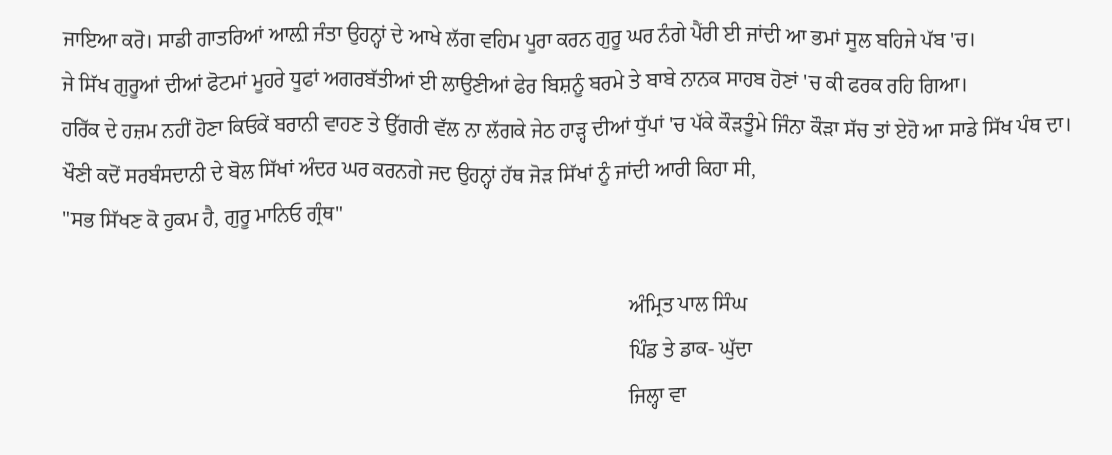ਜਾਇਆ ਕਰੋ। ਸਾਡੀ ਗਾਤਰਿਆਂ ਆਲ਼ੀ ਜੰਤਾ ਉਹਨ੍ਹਾਂ ਦੇ ਆਖੇ ਲੱਗ ਵਹਿਮ ਪੂਰਾ ਕਰਨ ਗੁਰੂ ਘਰ ਨੰਗੇ ਪੈਂਰੀ ਈ ਜਾਂਦੀ ਆ ਭਮਾਂ ਸੂਲ ਬਹਿਜੇ ਪੱਬ 'ਚ।
ਜੇ ਸਿੱਖ ਗੁਰੂਆਂ ਦੀਆਂ ਫੋਟਮਾਂ ਮੂਹਰੇ ਧੂਫਾਂ ਅਗਰਬੱਤੀਆਂ ਈ ਲਾਉਣੀਆਂ ਫੇਰ ਬਿਸ਼ਨੂੰ ਬਰਮੇ ਤੇ ਬਾਬੇ ਨਾਨਕ ਸਾਹਬ ਹੋਣਾਂ 'ਚ ਕੀ ਫਰਕ ਰਹਿ ਗਿਆ।
ਹਰਿੱਕ ਦੇ ਹਜ਼ਮ ਨਹੀਂ ਹੋਣਾ ਕਿਓਕੇਂ ਬਰਾਨੀ ਵਾਹਣ ਤੇ ਉੱਗਰੀ ਵੱਲ ਨਾ ਲੱਗਕੇ ਜੇਠ ਹਾੜ੍ਹ ਦੀਆਂ ਧੁੱਪਾਂ 'ਚ ਪੱਕੇ ਕੌੜਤੂੰਮੇ ਜਿੰਨਾ ਕੌੜਾ ਸੱਚ ਤਾਂ ਏਹੋ ਆ ਸਾਡੇ ਸਿੱਖ ਪੰਥ ਦਾ।
ਖੌਣੀ ਕਦੋਂ ਸਰਬੰਸਦਾਨੀ ਦੇ ਬੋਲ ਸਿੱਖਾਂ ਅੰਦਰ ਘਰ ਕਰਨਗੇ ਜਦ ਉਹਨ੍ਹਾਂ ਹੱਥ ਜੋੜ ਸਿੱਖਾਂ ਨੂੰ ਜਾਂਦੀ ਆਰੀ ਕਿਹਾ ਸੀ,
"ਸਭ ਸਿੱਖਣ ਕੋ ਹੁਕਮ ਹੈ, ਗੁਰੂ ਮਾਨਿਓ ਗ੍ਰੰਥ"

                                                                                                             ਅੰਮ੍ਰਿਤ ਪਾਲ ਸਿੰਘ
                                                                                                             ਪਿੰਡ ਤੇ ਡਾਕ- ਘੁੱਦਾ
                                                                                                             ਜਿਲ੍ਹਾ ਵਾ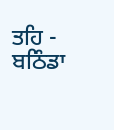ਤਹਿ - ਬਠਿੰਡਾ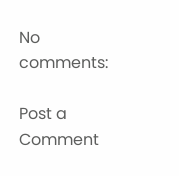No comments:

Post a Comment